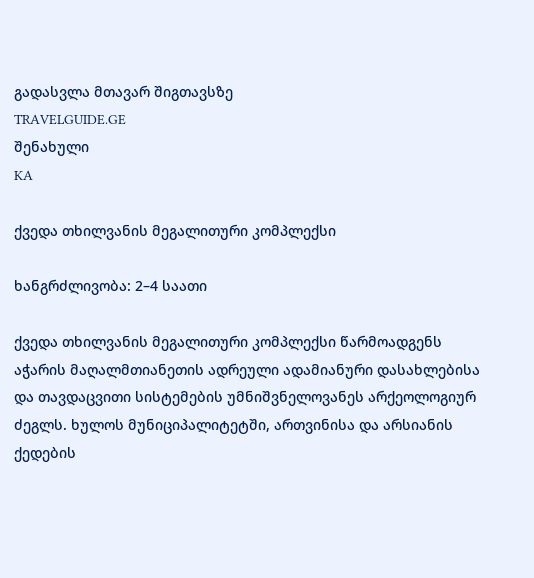გადასვლა მთავარ შიგთავსზე
TRAVELGUIDE.GE
შენახული
KA

ქვედა თხილვანის მეგალითური კომპლექსი

ხანგრძლივობა: 2–4 საათი

ქვედა თხილვანის მეგალითური კომპლექსი წარმოადგენს აჭარის მაღალმთიანეთის ადრეული ადამიანური დასახლებისა და თავდაცვითი სისტემების უმნიშვნელოვანეს არქეოლოგიურ ძეგლს. ხულოს მუნიციპალიტეტში, ართვინისა და არსიანის ქედების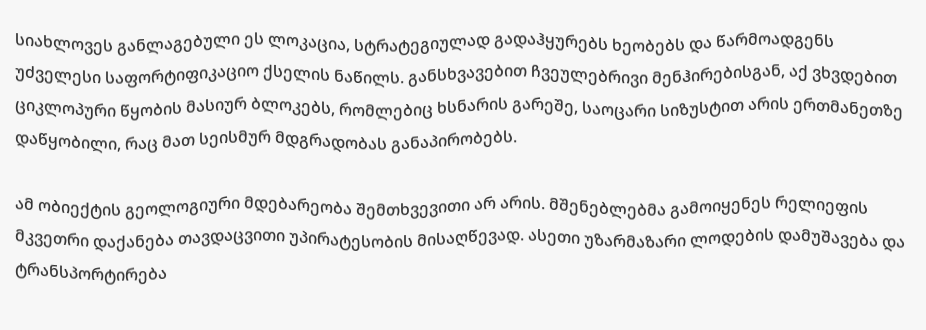სიახლოვეს განლაგებული ეს ლოკაცია, სტრატეგიულად გადაჰყურებს ხეობებს და წარმოადგენს უძველესი საფორტიფიკაციო ქსელის ნაწილს. განსხვავებით ჩვეულებრივი მენჰირებისგან, აქ ვხვდებით ციკლოპური წყობის მასიურ ბლოკებს, რომლებიც ხსნარის გარეშე, საოცარი სიზუსტით არის ერთმანეთზე დაწყობილი, რაც მათ სეისმურ მდგრადობას განაპირობებს.

ამ ობიექტის გეოლოგიური მდებარეობა შემთხვევითი არ არის. მშენებლებმა გამოიყენეს რელიეფის მკვეთრი დაქანება თავდაცვითი უპირატესობის მისაღწევად. ასეთი უზარმაზარი ლოდების დამუშავება და ტრანსპორტირება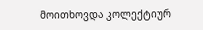მოითხოვდა კოლექტიურ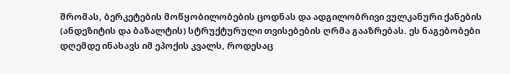შრომას, ბერკეტების მოწყობილობების ცოდნას და ადგილობრივი ვულკანური ქანების (ანდეზიტის და ბაზალტის) სტრუქტურული თვისებების ღრმა გააზრებას. ეს ნაგებობები დღემდე ინახავს იმ ეპოქის კვალს, როდესაც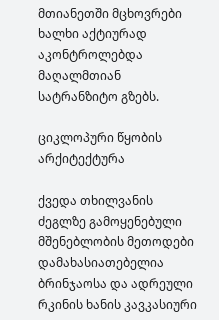მთიანეთში მცხოვრები ხალხი აქტიურად აკონტროლებდა მაღალმთიან სატრანზიტო გზებს.

ციკლოპური წყობის არქიტექტურა

ქვედა თხილვანის ძეგლზე გამოყენებული მშენებლობის მეთოდები დამახასიათებელია ბრინჯაოსა და ადრეული რკინის ხანის კავკასიური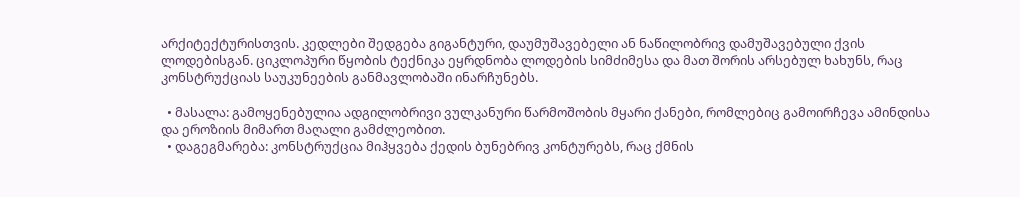არქიტექტურისთვის. კედლები შედგება გიგანტური, დაუმუშავებელი ან ნაწილობრივ დამუშავებული ქვის ლოდებისგან. ციკლოპური წყობის ტექნიკა ეყრდნობა ლოდების სიმძიმესა და მათ შორის არსებულ ხახუნს, რაც კონსტრუქციას საუკუნეების განმავლობაში ინარჩუნებს.

  • მასალა: გამოყენებულია ადგილობრივი ვულკანური წარმოშობის მყარი ქანები, რომლებიც გამოირჩევა ამინდისა და ეროზიის მიმართ მაღალი გამძლეობით.
  • დაგეგმარება: კონსტრუქცია მიჰყვება ქედის ბუნებრივ კონტურებს, რაც ქმნის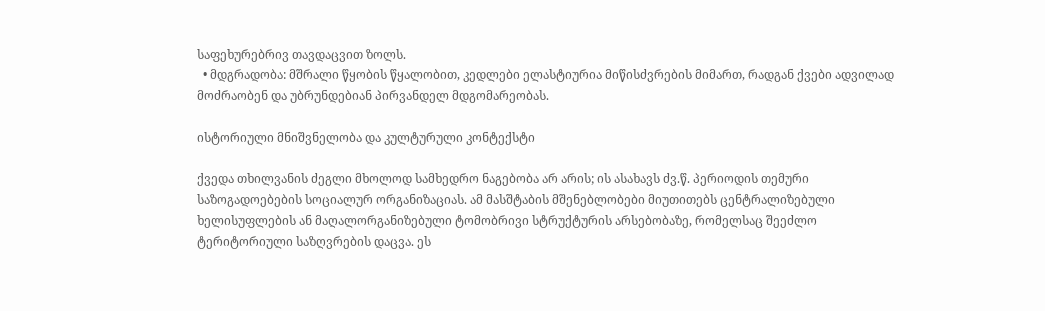საფეხურებრივ თავდაცვით ზოლს.
  • მდგრადობა: მშრალი წყობის წყალობით, კედლები ელასტიურია მიწისძვრების მიმართ, რადგან ქვები ადვილად მოძრაობენ და უბრუნდებიან პირვანდელ მდგომარეობას.

ისტორიული მნიშვნელობა და კულტურული კონტექსტი

ქვედა თხილვანის ძეგლი მხოლოდ სამხედრო ნაგებობა არ არის; ის ასახავს ძვ.წ. პერიოდის თემური საზოგადოებების სოციალურ ორგანიზაციას. ამ მასშტაბის მშენებლობები მიუთითებს ცენტრალიზებული ხელისუფლების ან მაღალორგანიზებული ტომობრივი სტრუქტურის არსებობაზე, რომელსაც შეეძლო ტერიტორიული საზღვრების დაცვა. ეს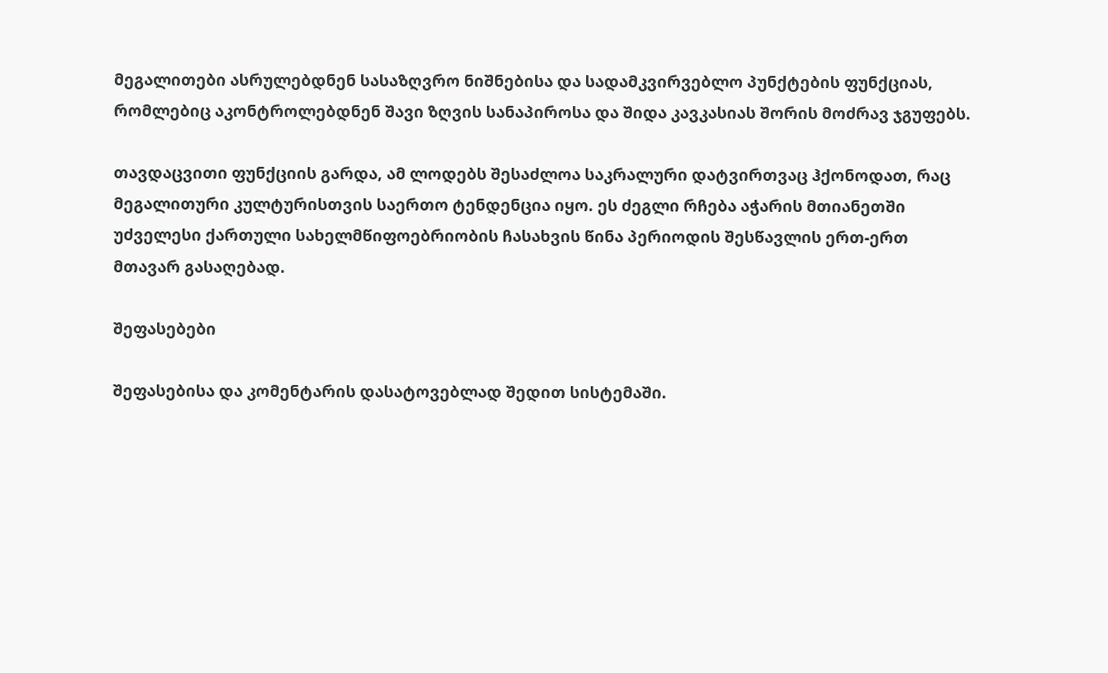მეგალითები ასრულებდნენ სასაზღვრო ნიშნებისა და სადამკვირვებლო პუნქტების ფუნქციას, რომლებიც აკონტროლებდნენ შავი ზღვის სანაპიროსა და შიდა კავკასიას შორის მოძრავ ჯგუფებს.

თავდაცვითი ფუნქციის გარდა, ამ ლოდებს შესაძლოა საკრალური დატვირთვაც ჰქონოდათ, რაც მეგალითური კულტურისთვის საერთო ტენდენცია იყო. ეს ძეგლი რჩება აჭარის მთიანეთში უძველესი ქართული სახელმწიფოებრიობის ჩასახვის წინა პერიოდის შესწავლის ერთ-ერთ მთავარ გასაღებად.

შეფასებები

შეფასებისა და კომენტარის დასატოვებლად შედით სისტემაში.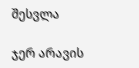შესვლა

ჯერ არავის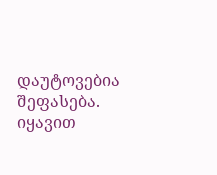დაუტოვებია შეფასება. იყავით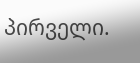პირველი.